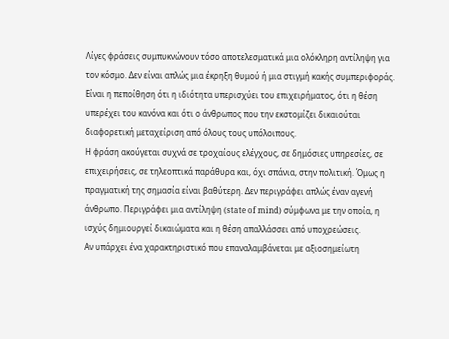Λίγες φράσεις συμπυκνώνουν τόσο αποτελεσματικά μια ολόκληρη αντίληψη για τον κόσμο. Δεν είναι απλώς μια έκρηξη θυμού ή μια στιγμή κακής συμπεριφοράς. Είναι η πεποίθηση ότι η ιδιότητα υπερισχύει του επιχειρήματος, ότι η θέση υπερέχει του κανόνα και ότι ο άνθρωπος που την εκστομίζει δικαιούται διαφορετική μεταχείριση από όλους τους υπόλοιπους.
Η φράση ακούγεται συχνά σε τροχαίους ελέγχους, σε δημόσιες υπηρεσίες, σε επιχειρήσεις, σε τηλεοπτικά παράθυρα και, όχι σπάνια, στην πολιτική. Όμως η πραγματική της σημασία είναι βαθύτερη. Δεν περιγράφει απλώς έναν αγενή άνθρωπο. Περιγράφει μια αντίληψη (state of mind) σύμφωνα με την οποία, η ισχύς δημιουργεί δικαιώματα και η θέση απαλλάσσει από υποχρεώσεις.
Αν υπάρχει ένα χαρακτηριστικό που επαναλαμβάνεται με αξιοσημείωτη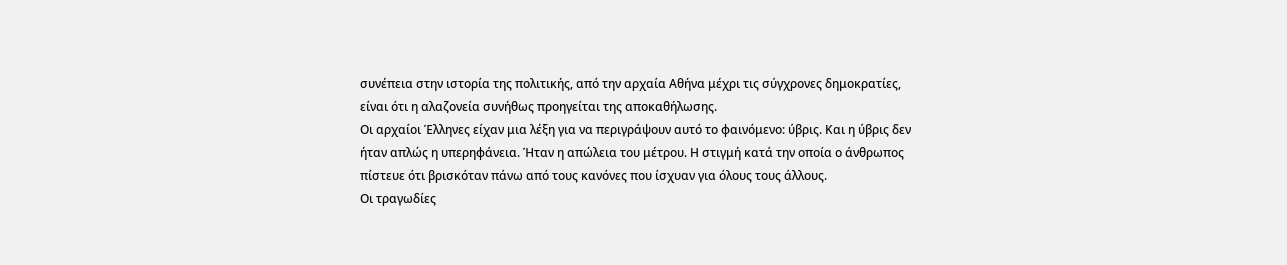συνέπεια στην ιστορία της πολιτικής, από την αρχαία Αθήνα μέχρι τις σύγχρονες δημοκρατίες, είναι ότι η αλαζονεία συνήθως προηγείται της αποκαθήλωσης.
Οι αρχαίοι Έλληνες είχαν μια λέξη για να περιγράψουν αυτό το φαινόμενο: ύβρις. Και η ύβρις δεν ήταν απλώς η υπερηφάνεια. Ήταν η απώλεια του μέτρου. Η στιγμή κατά την οποία ο άνθρωπος πίστευε ότι βρισκόταν πάνω από τους κανόνες που ίσχυαν για όλους τους άλλους.
Οι τραγωδίες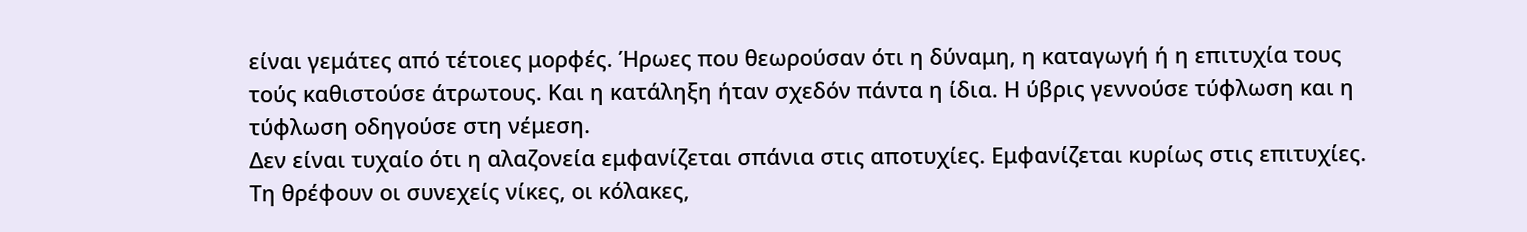είναι γεμάτες από τέτοιες μορφές. Ήρωες που θεωρούσαν ότι η δύναμη, η καταγωγή ή η επιτυχία τους τούς καθιστούσε άτρωτους. Και η κατάληξη ήταν σχεδόν πάντα η ίδια. Η ύβρις γεννούσε τύφλωση και η τύφλωση οδηγούσε στη νέμεση.
Δεν είναι τυχαίο ότι η αλαζονεία εμφανίζεται σπάνια στις αποτυχίες. Εμφανίζεται κυρίως στις επιτυχίες. Τη θρέφουν οι συνεχείς νίκες, οι κόλακες,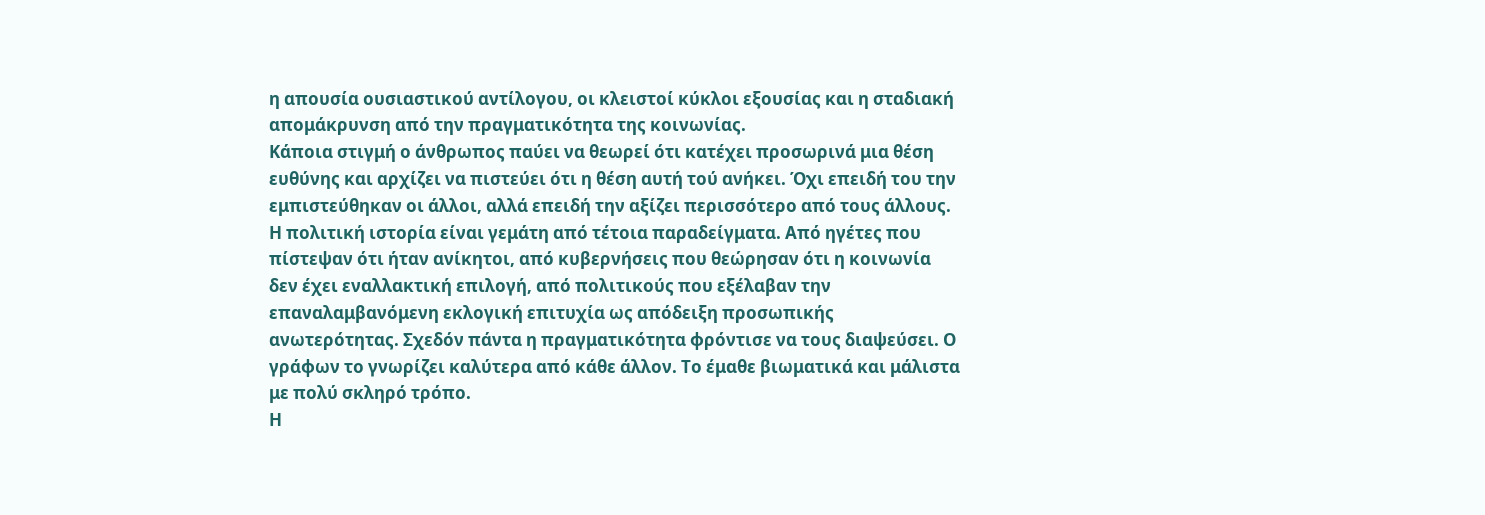η απουσία ουσιαστικού αντίλογου, οι κλειστοί κύκλοι εξουσίας και η σταδιακή απομάκρυνση από την πραγματικότητα της κοινωνίας.
Κάποια στιγμή ο άνθρωπος παύει να θεωρεί ότι κατέχει προσωρινά μια θέση ευθύνης και αρχίζει να πιστεύει ότι η θέση αυτή τού ανήκει. Όχι επειδή του την εμπιστεύθηκαν οι άλλοι, αλλά επειδή την αξίζει περισσότερο από τους άλλους.
Η πολιτική ιστορία είναι γεμάτη από τέτοια παραδείγματα. Από ηγέτες που πίστεψαν ότι ήταν ανίκητοι, από κυβερνήσεις που θεώρησαν ότι η κοινωνία δεν έχει εναλλακτική επιλογή, από πολιτικούς που εξέλαβαν την επαναλαμβανόμενη εκλογική επιτυχία ως απόδειξη προσωπικής ανωτερότητας. Σχεδόν πάντα η πραγματικότητα φρόντισε να τους διαψεύσει. Ο γράφων το γνωρίζει καλύτερα από κάθε άλλον. Το έμαθε βιωματικά και μάλιστα με πολύ σκληρό τρόπο.
Η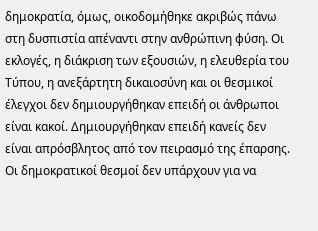δημοκρατία, όμως, οικοδομήθηκε ακριβώς πάνω στη δυσπιστία απέναντι στην ανθρώπινη φύση. Οι εκλογές, η διάκριση των εξουσιών, η ελευθερία του Τύπου, η ανεξάρτητη δικαιοσύνη και οι θεσμικοί έλεγχοι δεν δημιουργήθηκαν επειδή οι άνθρωποι είναι κακοί. Δημιουργήθηκαν επειδή κανείς δεν είναι απρόσβλητος από τον πειρασμό της έπαρσης.
Οι δημοκρατικοί θεσμοί δεν υπάρχουν για να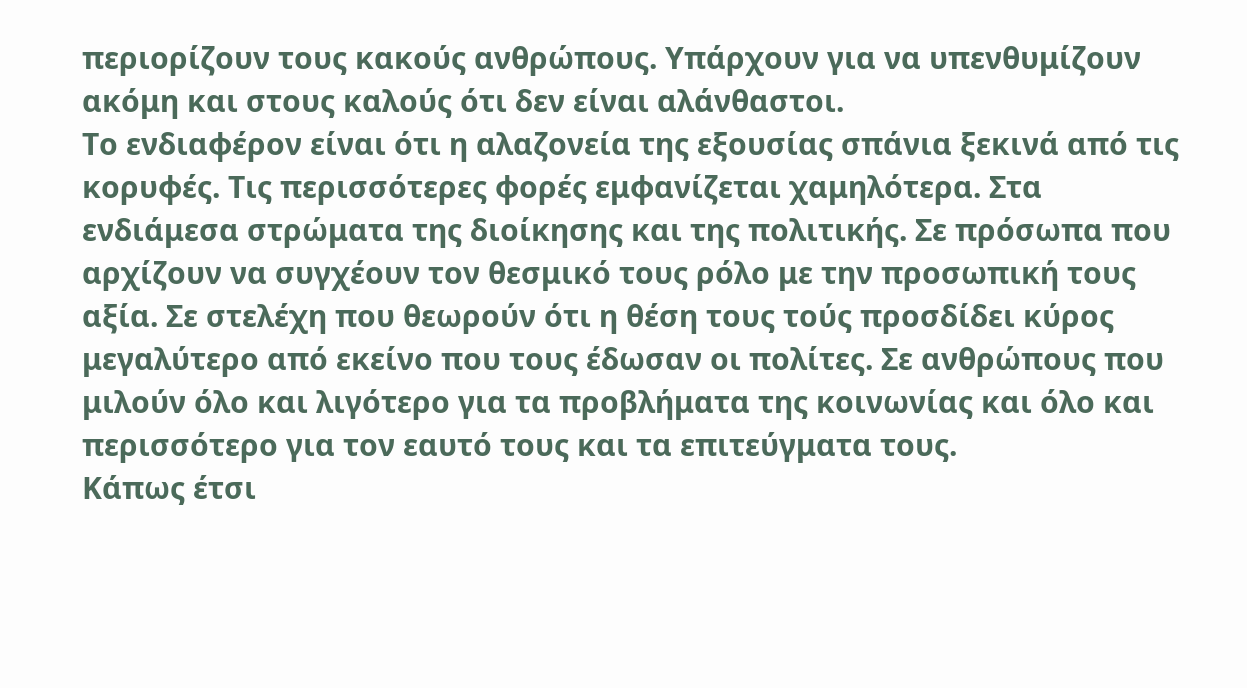περιορίζουν τους κακούς ανθρώπους. Υπάρχουν για να υπενθυμίζουν ακόμη και στους καλούς ότι δεν είναι αλάνθαστοι.
Το ενδιαφέρον είναι ότι η αλαζονεία της εξουσίας σπάνια ξεκινά από τις κορυφές. Τις περισσότερες φορές εμφανίζεται χαμηλότερα. Στα ενδιάμεσα στρώματα της διοίκησης και της πολιτικής. Σε πρόσωπα που αρχίζουν να συγχέουν τον θεσμικό τους ρόλο με την προσωπική τους αξία. Σε στελέχη που θεωρούν ότι η θέση τους τούς προσδίδει κύρος μεγαλύτερο από εκείνο που τους έδωσαν οι πολίτες. Σε ανθρώπους που μιλούν όλο και λιγότερο για τα προβλήματα της κοινωνίας και όλο και περισσότερο για τον εαυτό τους και τα επιτεύγματα τους.
Κάπως έτσι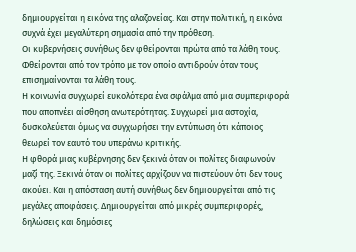δημιουργείται η εικόνα της αλαζονείας. Και στην πολιτική, η εικόνα συχνά έχει μεγαλύτερη σημασία από την πρόθεση.
Οι κυβερνήσεις συνήθως δεν φθείρονται πρώτα από τα λάθη τους. Φθείρονται από τον τρόπο με τον οποίο αντιδρούν όταν τους επισημαίνονται τα λάθη τους.
Η κοινωνία συγχωρεί ευκολότερα ένα σφάλμα από μια συμπεριφορά που αποπνέει αίσθηση ανωτερότητας. Συγχωρεί μια αστοχία, δυσκολεύεται όμως να συγχωρήσει την εντύπωση ότι κάποιος θεωρεί τον εαυτό του υπεράνω κριτικής.
Η φθορά μιας κυβέρνησης δεν ξεκινά όταν οι πολίτες διαφωνούν μαζί της. Ξεκινά όταν οι πολίτες αρχίζουν να πιστεύουν ότι δεν τους ακούει. Και η απόσταση αυτή συνήθως δεν δημιουργείται από τις μεγάλες αποφάσεις. Δημιουργείται από μικρές συμπεριφορές, δηλώσεις και δημόσιες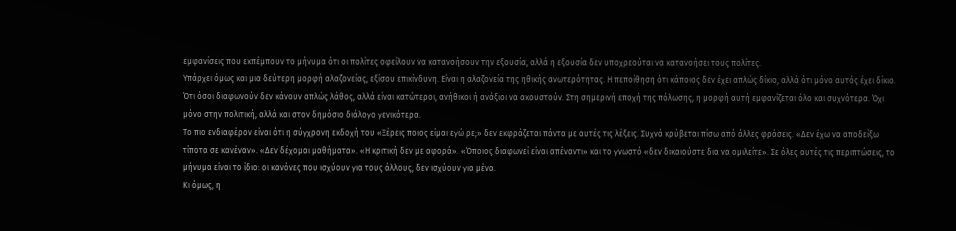εμφανίσεις που εκπέμπουν το μήνυμα ότι οι πολίτες οφείλουν να κατανοήσουν την εξουσία, αλλά η εξουσία δεν υποχρεούται να κατανοήσει τους πολίτες.
Υπάρχει όμως και μια δεύτερη μορφή αλαζονείας, εξίσου επικίνδυνη. Είναι η αλαζονεία της ηθικής ανωτερότητας. Η πεποίθηση ότι κάποιος δεν έχει απλώς δίκιο, αλλά ότι μόνο αυτός έχει δίκιο. Ότι όσοι διαφωνούν δεν κάνουν απλώς λάθος, αλλά είναι κατώτεροι, ανήθικοι ή ανάξιοι να ακουστούν. Στη σημερινή εποχή της πόλωσης, η μορφή αυτή εμφανίζεται όλο και συχνότερα. Όχι μόνο στην πολιτική, αλλά και στον δημόσιο διάλογο γενικότερα.
Το πιο ενδιαφέρον είναι ότι η σύγχρονη εκδοχή του «Ξέρεις ποιος είμαι εγώ ρε;» δεν εκφράζεται πάντα με αυτές τις λέξεις. Συχνά κρύβεται πίσω από άλλες φράσεις. «Δεν έχω να αποδείξω τίποτα σε κανέναν». «Δεν δέχομαι μαθήματα». «Η κριτική δεν με αφορά». «Όποιος διαφωνεί είναι απέναντι» και το γνωστό «δεν δικαιούστε δια να ομιλείτε». Σε όλες αυτές τις περιπτώσεις, το μήνυμα είναι το ίδιο: οι κανόνες που ισχύουν για τους άλλους, δεν ισχύουν για μένα.
Κι όμως, η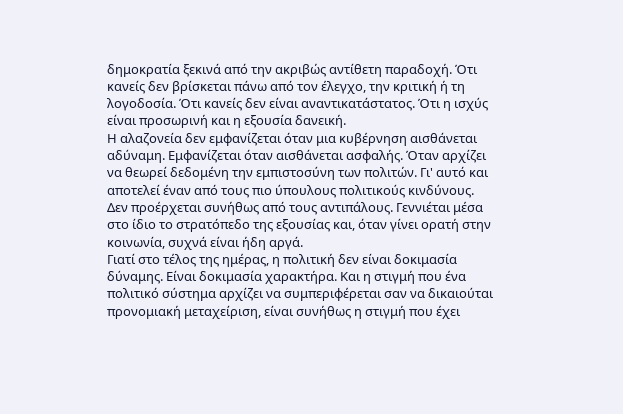δημοκρατία ξεκινά από την ακριβώς αντίθετη παραδοχή. Ότι κανείς δεν βρίσκεται πάνω από τον έλεγχο, την κριτική ή τη λογοδοσία. Ότι κανείς δεν είναι αναντικατάστατος. Ότι η ισχύς είναι προσωρινή και η εξουσία δανεική.
Η αλαζονεία δεν εμφανίζεται όταν μια κυβέρνηση αισθάνεται αδύναμη. Εμφανίζεται όταν αισθάνεται ασφαλής. Όταν αρχίζει να θεωρεί δεδομένη την εμπιστοσύνη των πολιτών. Γι' αυτό και αποτελεί έναν από τους πιο ύπουλους πολιτικούς κινδύνους.
Δεν προέρχεται συνήθως από τους αντιπάλους. Γεννιέται μέσα στο ίδιο το στρατόπεδο της εξουσίας και, όταν γίνει ορατή στην κοινωνία, συχνά είναι ήδη αργά.
Γιατί στο τέλος της ημέρας, η πολιτική δεν είναι δοκιμασία δύναμης. Είναι δοκιμασία χαρακτήρα. Και η στιγμή που ένα πολιτικό σύστημα αρχίζει να συμπεριφέρεται σαν να δικαιούται προνομιακή μεταχείριση, είναι συνήθως η στιγμή που έχει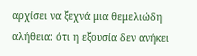αρχίσει να ξεχνά μια θεμελιώδη αλήθεια: ότι η εξουσία δεν ανήκει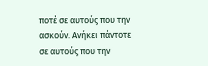ποτέ σε αυτούς που την ασκούν. Ανήκει πάντοτε σε αυτούς που την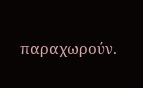παραχωρούν.